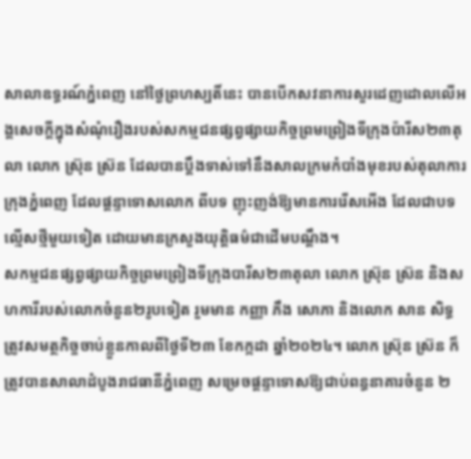សាលាឧទ្ធរណ៍ភ្នំពេញ នៅថ្ងៃព្រហស្បតិ៍នេះ បានបើកសវនាការសួរដេញដោលលើអង្គសេចក្តីក្នុងសំណុំរឿងរបស់សកម្មជនផ្សព្វផ្សាយកិច្ចព្រមព្រៀងទីក្រុងប៉ារីស២៣តុលា លោក ស្រ៊ុន ស្រ៊ន ដែលបានប្តឹងទាស់ទៅនឹងសាលក្រមកំបាំងមុខរបស់តុលាការក្រុងភ្នំពេញ ដែលផ្តន្ទាទោសលោក ពីបទ ញុះញង់ឱ្យមានការរើសអើង ដែលជាបទល្មើសថ្មីមួយទៀត ដោយមានក្រសួងយុត្តិធម៌ជាដើមបណ្តឹង។
សកម្មជនផ្សព្វផ្សាយកិច្ចព្រមព្រៀងទីក្រុងបារីស២៣តុលា លោក ស៊្រុន ស៊្រន និងសហការីរបស់លោកចំនួន២រូបទៀត រួមមាន កញ្ញា ភឹង សោភា និងលោក សាន សិទ្ធ ត្រូវសមត្ថកិច្ចចាប់ខ្លួនកាលពីថ្ងៃទី២៣ ខែកក្កដា ឆ្នាំ២០២៤។ លោក ស៊្រុន ស្រ៊ន ក៏ត្រូវបានសាលាដំបូងរាជធានីភ្នំពេញ សម្រេចផ្តន្ទាទោសឱ្យជាប់ពន្ធនាគារចំនួន ២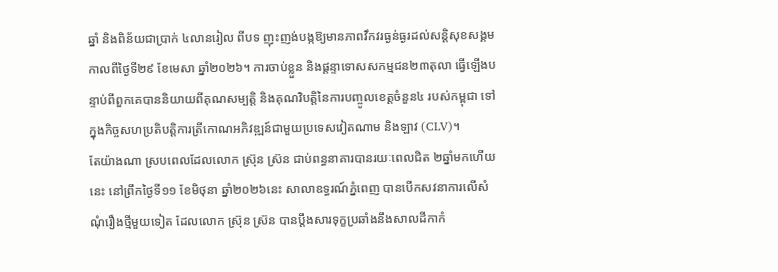ឆ្នាំ និងពិន័យជាប្រាក់ ៤លានរៀល ពីបទ ញុះញង់បង្កឱ្យមានភាពវឹកវរធ្ងន់ធ្ងរដល់សន្តិសុខសង្គម កាលពីថ្ងៃទី២៩ ខែមេសា ឆ្នាំ២០២៦។ ការចាប់ខ្លួន និងផ្តន្ទាទោសសកម្មជន២៣តុលា ធ្វើឡើងបន្ទាប់ពីពួកគេបាននិយាយពីគុណសម្បត្តិ និងគុណវិបត្តិនៃការបញ្ចូលខេត្តចំនួន៤ របស់កម្ពុជា ទៅក្នុងកិច្ចសហប្រតិបត្តិការត្រីកោណអភិវឌ្ឍន៍ជាមួយប្រទេសវៀតណាម និងឡាវ (CLV)។
តែយ៉ាងណា ស្របពេលដែលលោក ស៊្រុន ស៊្រន ជាប់ពន្ធនាគារបានរយៈពេលជិត ២ឆ្នាំមកហើយនេះ នៅព្រឹកថ្ងៃទី១១ ខែមិថុនា ឆ្នាំ២០២៦នេះ សាលាឧទ្ធរណ៍ភ្នំពេញ បានបើកសវនាការលើសំណុំរឿងថ្មីមួយទៀត ដែលលោក ស៊្រុន ស៊្រន បានប្តឹងសារទុក្ខប្រឆាំងនឹងសាលដីកាកំ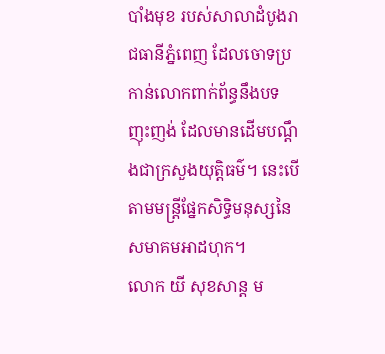បាំងមុខ របស់សាលាដំបូងរាជធានីភ្នំពេញ ដែលចោទប្រកាន់លោកពាក់ព័ន្ធនឹងបទ ញុះញង់ ដែលមានដើមបណ្តឹងជាក្រសួងយុត្តិធម៌។ នេះបើតាមមន្ត្រីផ្នែកសិទ្ធិមនុស្សនៃសមាគមអាដហុក។
លោក យី សុខសាន្ត ម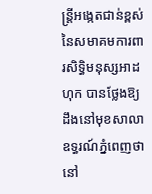ន្ត្រីអង្កេតជាន់ខ្ពស់នៃសមាគមការពារសិទ្ធិមនុស្សអាដហុក បានថ្លែងឱ្យដឹងនៅមុខសាលាឧទ្ធរណ៍ភ្នំពេញថា នៅ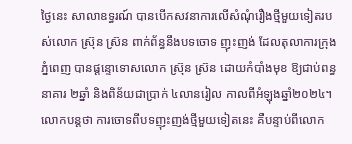ថ្ងៃនេះ សាលាឧទ្ធរណ៍ បានបើកសវនាការលើសំណុំរឿងថ្មីមួយទៀតរបស់លោក ស៊្រុន ស៊្រន ពាក់ព័ន្ធនឹងបទចោទ ញុះញង់ ដែលតុលាការក្រុងភ្នំពេញ បានផ្តន្ទោទោសលោក ស៊្រុន ស្រ៊ន ដោយកំបាំងមុខ ឱ្យជាប់ពន្ធនាគារ ២ឆ្នាំ និងពិន័យជាប្រាក់ ៤លានរៀល កាលពីអំឡុងឆ្នាំ២០២៤។
លោកបន្តថា ការចោទពីបទញុះញង់ថ្មីមួយទៀតនេះ គឺបន្ទាប់ពីលោក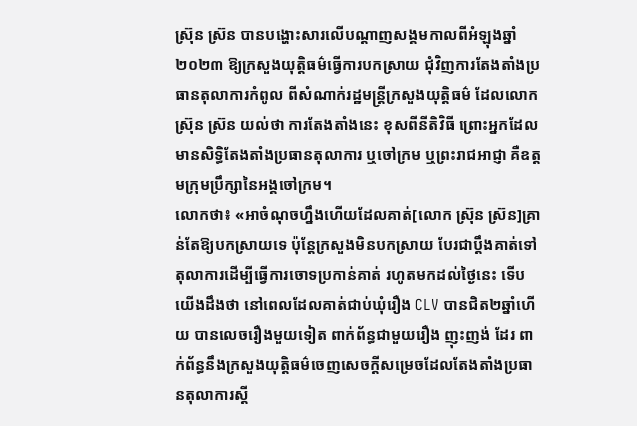ស៊្រុន ស្រ៊ន បានបង្ហោះសារលើបណ្តាញសង្គមកាលពីអំឡុងឆ្នាំ២០២៣ ឱ្យក្រសួងយុត្តិធម៌ធ្វើការបកស្រាយ ជុំវិញការតែងតាំងប្រធានតុលាការកំពូល ពីសំណាក់រដ្ឋមន្ត្រីក្រសួងយុត្តិធម៌ ដែលលោកស៊្រុន ស្រ៊ន យល់ថា ការតែងតាំងនេះ ខុសពីនីតិវិធី ព្រោះអ្នកដែលមានសិទ្ធិតែងតាំងប្រធានតុលាការ ឬចៅក្រម ឬព្រះរាជអាជ្ញា គឺឧត្តមក្រុមប្រឹក្សានៃអង្គចៅក្រម។
លោកថា៖ «អាចំណុចហ្នឹងហើយដែលគាត់[លោក ស៊្រុន ស្រ៊ន]គ្រាន់តែឱ្យបកស្រាយទេ ប៉ុន្តែក្រសួងមិនបកស្រាយ បែរជាប្តឹងគាត់ទៅតុលាការដើម្បីធ្វើការចោទប្រកាន់គាត់ រហូតមកដល់ថ្ងៃនេះ ទើបយើងដឹងថា នៅពេលដែលគាត់ជាប់ឃុំរឿង CLV បានជិត២ឆ្នាំហើយ បានលេចរឿងមួយទៀត ពាក់ព័ន្ធជាមួយរឿង ញុះញង់ ដែរ ពាក់ព័ន្ធនឹងក្រសួងយុត្តិធម៌ចេញសេចក្តីសម្រេចដែលតែងតាំងប្រធានតុលាការស្តី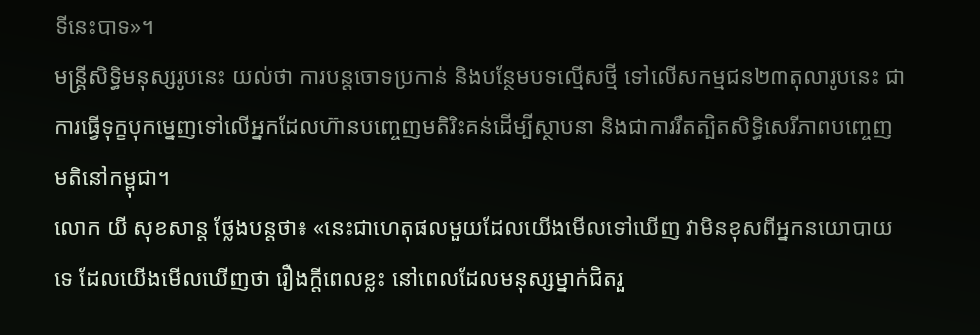ទីនេះបាទ»។
មន្ត្រីសិទ្ធិមនុស្សរូបនេះ យល់ថា ការបន្តចោទប្រកាន់ និងបន្ថែមបទល្មើសថ្មី ទៅលើសកម្មជន២៣តុលារូបនេះ ជាការធ្វើទុក្ខបុកម្នេញទៅលើអ្នកដែលហ៊ានបញ្ចេញមតិរិះគន់ដើម្បីស្ថាបនា និងជាការរឹតត្បិតសិទ្ធិសេរីភាពបញ្ចេញមតិនៅកម្ពុជា។
លោក យី សុខសាន្ត ថ្លែងបន្តថា៖ «នេះជាហេតុផលមួយដែលយើងមើលទៅឃើញ វាមិនខុសពីអ្នកនយោបាយទេ ដែលយើងមើលឃើញថា រឿងក្តីពេលខ្លះ នៅពេលដែលមនុស្សម្នាក់ជិតរួ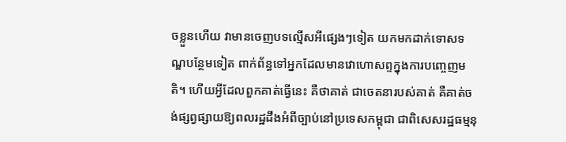ចខ្លួនហើយ វាមានចេញបទល្មើសអីផ្សេងៗទៀត យកមកដាក់ទោសទណ្ឌបន្ថែមទៀត ពាក់ព័ន្ធទៅអ្នកដែលមានវោហោសព្ទក្នុងការបញ្ចេញមតិ។ ហើយអ្វីដែលពួកគាត់ធ្វើនេះ គឺថាគាត់ ជាចេតនារបស់គាត់ គឺគាត់ចង់ផ្សព្វផ្សាយឱ្យពលរដ្ឋដឹងអំពីច្បាប់នៅប្រទេសកម្ពុជា ជាពិសេសរដ្ឋធម្មនុ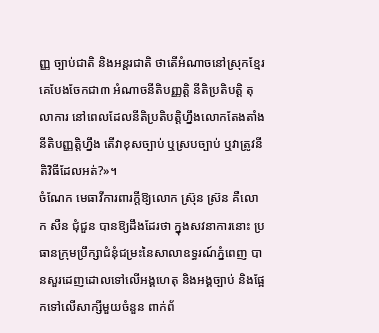ញ្ញ ច្បាប់ជាតិ និងអន្តរជាតិ ថាតើអំណាចនៅស្រុកខ្មែរគេបែងចែកជា៣ អំណាចនីតិបញ្ញត្តិ នីតិប្រតិបត្តិ តុលាការ នៅពេលដែលនីតិប្រតិបត្តិហ្នឹងលោកតែងតាំងនីតិបញ្ញត្តិហ្នឹង តើវាខុសច្បាប់ ឬស្របច្បាប់ ឬវាត្រូវនីតិវិធីដែលអត់?»។
ចំណែក មេធាវីការពារក្តីឱ្យលោក ស៊្រុន ស៊្រន គឺលោក សឺន ជុំជួន បានឱ្យដឹងដែរថា ក្នុងសវនាការនោះ ប្រធានក្រុមប្រឹក្សាជំនុំជម្រះនៃសាលាឧទ្ធរណ៍ភ្នំពេញ បានសួរដេញដោលទៅលើអង្គហេតុ និងអង្គច្បាប់ និងផ្អែកទៅលើសាក្សីមួយចំនួន ពាក់ព័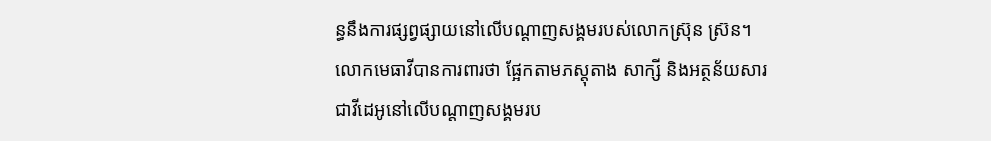ន្ធនឹងការផ្សព្វផ្សាយនៅលើបណ្តាញសង្គមរបស់លោកស៊្រុន ស្រ៊ន។
លោកមេធាវីបានការពារថា ផ្អែកតាមភស្តុតាង សាក្សី និងអត្ថន័យសារជាវីដេអូនៅលើបណ្តាញសង្គមរប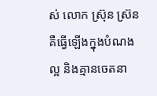ស់ លោក ស៊្រុន ស្រ៊ន គឺធ្វើឡើងក្នុងបំណងល្អ និងគ្មានចេតនា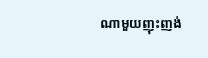ណាមួយញុះញង់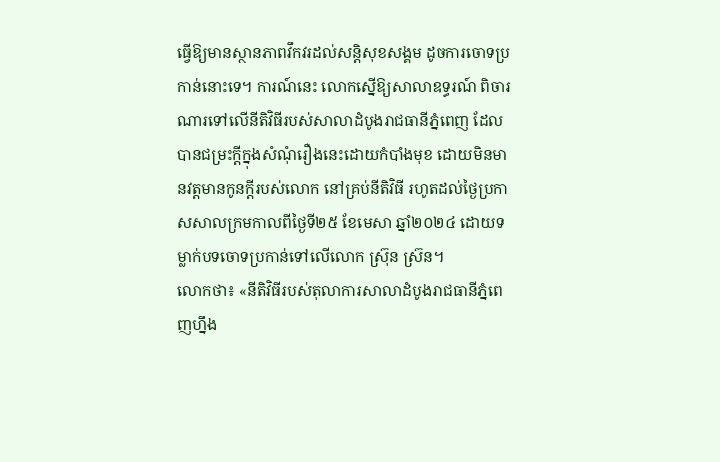ធ្វើឱ្យមានស្ថានភាពវឹកវរដល់សន្តិសុខសង្គម ដូចការចោទប្រកាន់នោះទេ។ ការណ៍នេះ លោកស្នើឱ្យសាលាឧទ្ធរណ៍ ពិចារណារទៅលើនីតិវិធីរបស់សាលាដំបូងរាជធានីភ្នំពេញ ដែលបានជម្រះក្តីក្នុងសំណុំរឿងនេះដោយកំបាំងមុខ ដោយមិនមានវត្តមានកូនក្តីរបស់លោក នៅគ្រប់នីតិវិធី រហូតដល់ថ្ងៃប្រកាសសាលក្រមកាលពីថ្ងៃទី២៥ ខែមេសា ឆ្នាំ២០២៤ ដោយទម្លាក់បទចោទប្រកាន់ទៅលើលោក ស៊្រុន ស៊្រន។
លោកថា៖ «នីតិវិធីរបស់តុលាការសាលាដំបូងរាជធានីភ្នំពេញហ្នឹង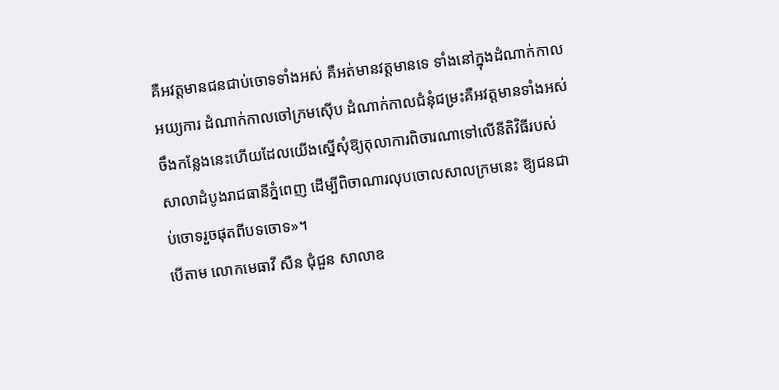គឺអវត្តមានជនជាប់ចោទទាំងអស់ គឺអត់មានវត្តមានទេ ទាំងនៅក្នុងដំណាក់កាលអយ្យការ ដំណាក់កាលចៅក្រមស៊ើប ដំណាក់កាលជំនុំជម្រះគឺអវត្តមានទាំងអស់ ចឹងកន្លែងនេះហើយដែលយើងស្នើសុំឱ្យតុលាការពិចារណាទៅលើនីតិវិធីរបស់សាលាដំបូងរាជធានីភ្នំពេញ ដើម្បីពិចាណារលុបចោលសាលក្រមនេះ ឱ្យជនជាប់ចោទរួចផុតពីបទចោទ»។
បើតាម លោកមេធាវី សឺន ជុំជួន សាលាឧ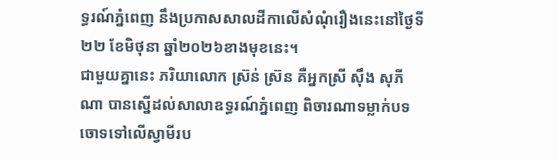ទ្ធរណ៍ភ្នំពេញ នឹងប្រកាសសាលដីកាលើសំណុំរឿងនេះនៅថ្ងៃទី២២ ខែមិថុនា ឆ្នាំ២០២៦ខាងមុខនេះ។
ជាមួយគ្នានេះ ភរិយាលោក ស៊្រន់ ស៊្រន គឺអ្នកស្រី ស៊ឹង សុភីណា បានស្នើដល់សាលាឧទ្ធរណ៍ភ្នំពេញ ពិចារណាទម្លាក់បទចោទទៅលើស្វាមីរប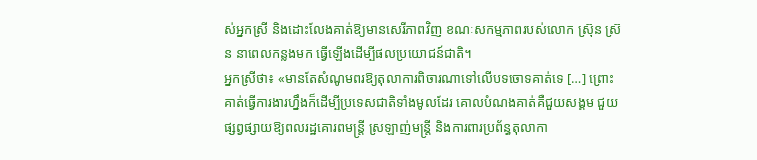ស់អ្នកស្រី និងដោះលែងគាត់ឱ្យមានសេរីភាពវិញ ខណៈសកម្មភាពរបស់លោក ស៊្រុន ស៊្រន នាពេលកន្លងមក ធ្វើឡើងដើម្បីផលប្រយោជន៍ជាតិ។
អ្នកស្រីថា៖ «មានតែសំណូមពរឱ្យតុលាការពិចារណាទៅលើបទចោទគាត់ទេ […] ព្រោះគាត់ធ្វើការងារហ្នឹងក៏ដើម្បីប្រទេសជាតិទាំងមូលដែរ គោលបំណងគាត់គឺជួយសង្គម ជួយផ្សព្វផ្សាយឱ្យពលរដ្ឋគោរពមន្ត្រី ស្រឡាញ់មន្ត្រី និងការពារប្រព័ន្ធតុលាកា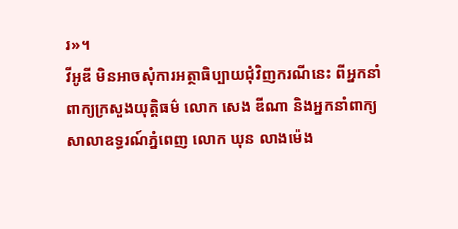រ»។
វីអូឌី មិនអាចសុំការអត្ថាធិប្បាយជុំវិញករណីនេះ ពីអ្នកនាំពាក្យក្រសួងយុត្តិធម៌ លោក សេង ឌីណា និងអ្នកនាំពាក្យសាលាឧទ្ធរណ៍ភ្នំពេញ លោក ឃុន លាងម៉េង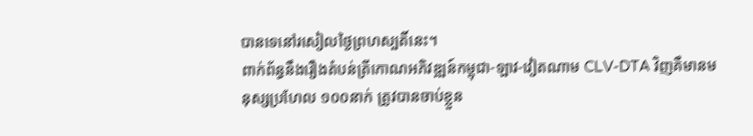បានទេនៅរសៀលថ្ងៃព្រហស្បតិ៍នេះ។
ពាក់ព័ន្ធនឹងរឿងតំបន់ត្រីកោណអភិវឌ្ឍន៍កម្ពុជា-ឡាវ-វៀតណាម CLV-DTA វិញគឺមានមនុស្សប្រហែល ១០០នាក់ ត្រូវបានចាប់ខ្លួន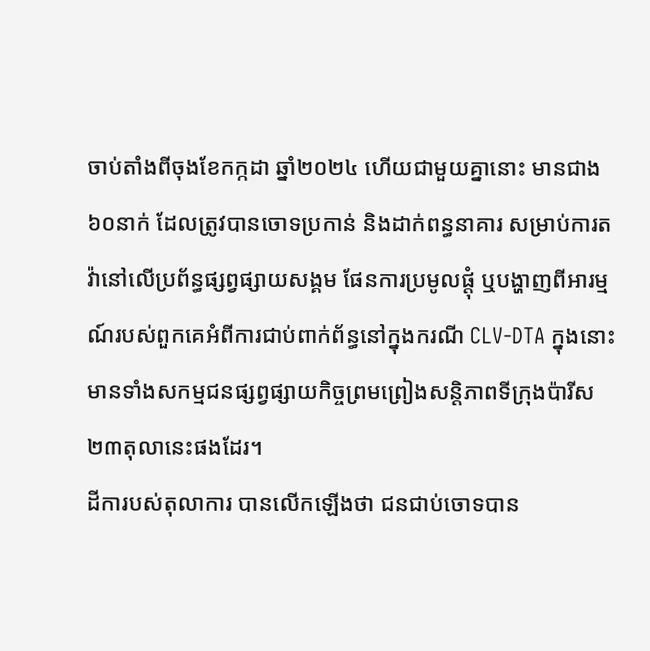ចាប់តាំងពីចុងខែកក្កដា ឆ្នាំ២០២៤ ហើយជាមួយគ្នានោះ មានជាង ៦០នាក់ ដែលត្រូវបានចោទប្រកាន់ និងដាក់ពន្ធនាគារ សម្រាប់ការតវ៉ានៅលើប្រព័ន្ធផ្សព្វផ្សាយសង្គម ផែនការប្រមូលផ្តុំ ឬបង្ហាញពីអារម្មណ៍របស់ពួកគេអំពីការជាប់ពាក់ព័ន្ធនៅក្នុងករណី CLV-DTA ក្នុងនោះមានទាំងសកម្មជនផ្សព្វផ្សាយកិច្ចព្រមព្រៀងសន្តិភាពទីក្រុងប៉ារីស២៣តុលានេះផងដែរ។
ដីការបស់តុលាការ បានលើកឡើងថា ជនជាប់ចោទបាន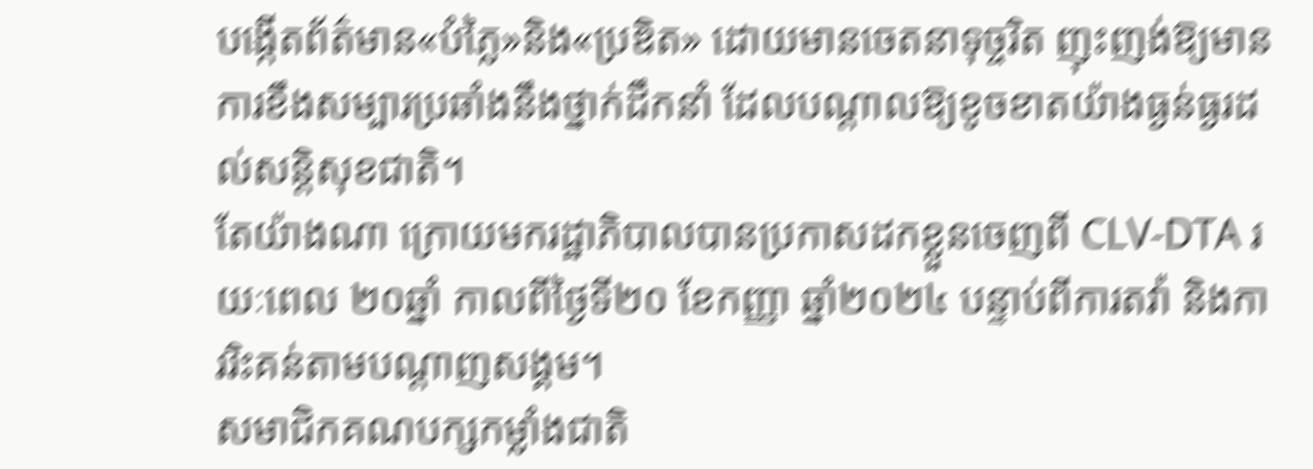បង្កើតព័ត៌មាន«បំភ្លៃ»និង«ប្រឌិត» ដោយមានចេតនាទុច្ចរិត ញុះញង់ឱ្យមានការខឹងសម្បារប្រឆាំងនឹងថ្នាក់ដឹកនាំ ដែលបណ្តាលឱ្យខូចខាតយ៉ាងធ្ងន់ធ្ងរដល់សន្តិសុខជាតិ។
តែយ៉ាងណា ក្រោយមករដ្ឋាភិបាលបានប្រកាសដកខ្លួនចេញពី CLV-DTA រយៈពេល ២០ឆ្នាំ កាលពីថ្ងៃទី២០ ខែកញ្ញា ឆ្នាំ២០២៤ បន្ទាប់ពីការតវ៉ា និងការរិះគន់តាមបណ្តាញសង្គម។
សមាជិកគណបក្សកម្លាំងជាតិ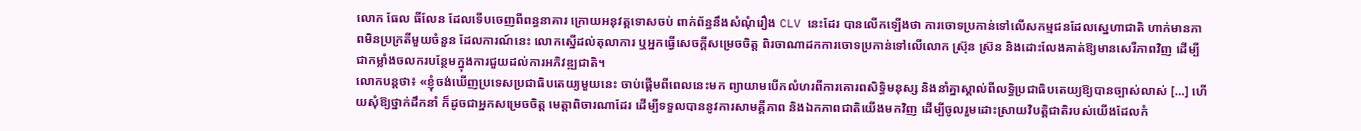លោក ធែល ធីលែន ដែលទើបចេញពីពន្ធនាគារ ក្រោយអនុវត្តទោសចប់ ពាក់ព័ន្ធនឹងសំណុំរឿង CLV នេះដែរ បានលើកឡើងថា ការចោទប្រកាន់ទៅលើសកម្មជនដែលស្នេហាជាតិ ហាក់មានភាពមិនប្រក្រតីមួយចំនួន ដែលការណ៍នេះ លោកស្នើដល់តុលាការ ឬអ្នកធ្វើសេចក្តីសម្រេចចិត្ត ពិរចាណាដកការចោទប្រកាន់ទៅលើលោក ស៊្រុន ស្រ៊ន និងដោះលែងគាត់ឱ្យមានសេរីភាពវិញ ដើម្បីជាកម្លាំងចលករបន្ថែមក្នុងការជួយដល់ការអភិវឌ្ឍជាតិ។
លោកបន្តថា៖ «ខ្ញុំចង់ឃើញប្រទេសប្រជាធិបតេយ្យមួយនេះ ចាប់ផ្តើមពីពេលនេះមក ព្យាយាមបើកលំហរពីការគោរពសិទ្ធិមនុស្ស និងនាំគ្នាស្គាល់ពីលទ្ធិប្រជាធិបតេយ្យឱ្យបានច្បាស់លាស់ […] ហើយសុំឱ្យថ្នាក់ដឹកនាំ ក៏ដូចជាអ្នកសម្រេចចិត្ត មេត្តាពិចារណាដែរ ដើម្បីទទួលបាននូវការសាមគ្គីភាព និងឯកភាពជាតិយើងមកវិញ ដើម្បីចូលរួមដោះស្រាយវិបត្តិជាតិរបស់យើងដែលកំ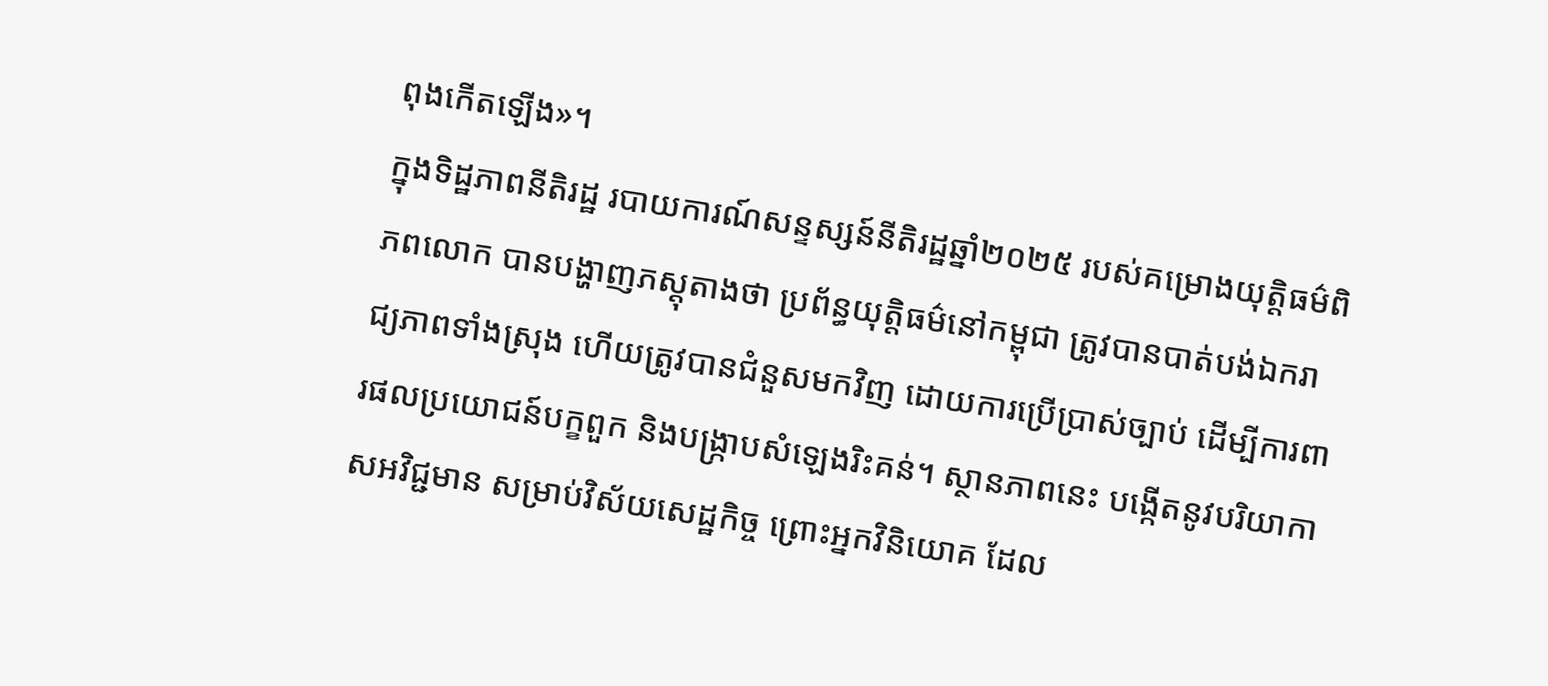ពុងកើតឡើង»។
ក្នុងទិដ្ឋភាពនីតិរដ្ឋ របាយការណ៍សន្ទស្សន៍នីតិរដ្ឋឆ្នាំ២០២៥ របស់គម្រោងយុត្តិធម៌ពិភពលោក បានបង្ហាញភស្តុតាងថា ប្រព័ន្ធយុត្តិធម៌នៅកម្ពុជា ត្រូវបានបាត់បង់ឯករាជ្យភាពទាំងស្រុង ហើយត្រូវបានជំនួសមកវិញ ដោយការប្រើប្រាស់ច្បាប់ ដើម្បីការពារផលប្រយោជន៍បក្ខពួក និងបង្ក្រាបសំឡេងរិះគន់។ ស្ថានភាពនេះ បង្កើតនូវបរិយាកាសអវិជ្ជមាន សម្រាប់វិស័យសេដ្ឋកិច្ច ព្រោះអ្នកវិនិយោគ ដែល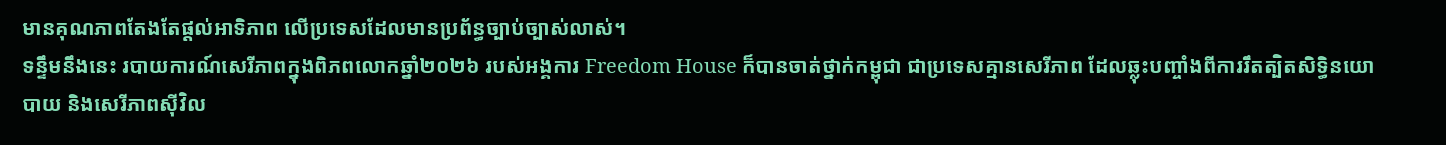មានគុណភាពតែងតែផ្តល់អាទិភាព លើប្រទេសដែលមានប្រព័ន្ធច្បាប់ច្បាស់លាស់។
ទន្ទឹមនឹងនេះ របាយការណ៍សេរីភាពក្នុងពិភពលោកឆ្នាំ២០២៦ របស់អង្គការ Freedom House ក៏បានចាត់ថ្នាក់កម្ពុជា ជាប្រទេសគ្មានសេរីភាព ដែលឆ្លុះបញ្ចាំងពីការរឹតត្បិតសិទ្ធិនយោបាយ និងសេរីភាពស៊ីវិល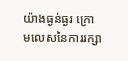យ៉ាងធ្ងន់ធ្ងរ ក្រោមលេសនៃការរក្សា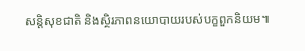សន្តិសុខជាតិ និងស្ថិរភាពនយោបាយរបស់បក្ខពួកនិយម៕